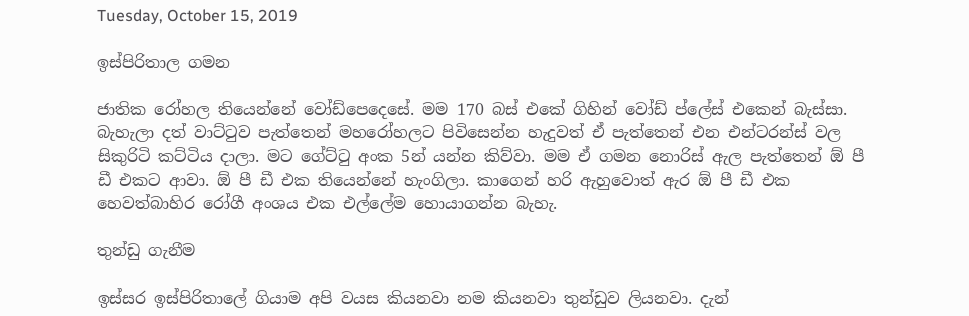Tuesday, October 15, 2019

ඉස්පිරිතාල ගමන

ජාතික රෝහල තියෙන්නේ වෝඩ්පෙදෙසේ. මම 170 බස් එකේ ගිහින් වෝඩ් ප්ලේස් එකෙන් බැස්සා. බැහැලා දත් වාට්ටුව පැත්තෙන් මහරෝහලට පිවිසෙන්න හැදුවත් ඒ පැත්තෙන් එන එන්ටරන්ස් වල සිකුරිටි කට්ටිය දාලා. මට ගේට්ටු අංක 5න් යන්න කිව්වා. මම ඒ ගමන නොරිස් ඇල පැත්තෙන් ඕ පී ඩී එකට ආවා. ඕ පී ඩී එක තියෙන්නේ හැංගිලා. කාගෙන් හරි ඇහුවොත් ඇර ඕ පී ඩී එක හෙවත්බාහිර රෝගී අංශය එක එල්ලේම හොයාගන්න බැහැ.

තුන්ඩු ගැනීම

ඉස්සර ඉස්පිරිතාලේ ගියාම අපි වයස කියනවා නම කියනවා තුන්ඩුව ලියනවා. දැන්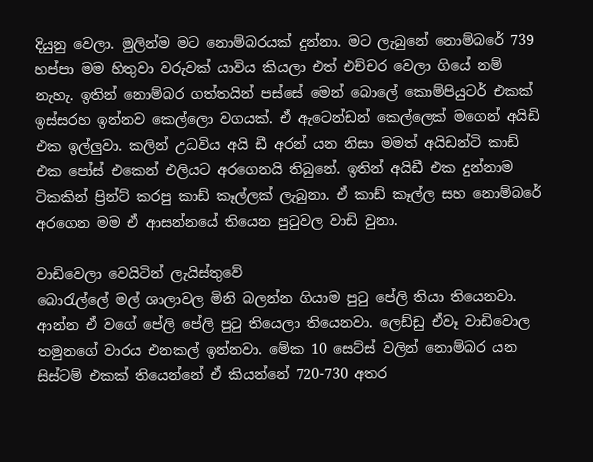දියුනු වෙලා. මුලින්ම මට නොම්බරයක් දුන්නා. මට ලැබුනේ නොම්බරේ 739 හප්පා මම හිතුවා වරුවක් යාවිය කියලා එත් එච්චර වෙලා ගියේ නම් නැහැ. ඉතින් නොම්බර ගත්තයින් පස්සේ මෙන් බොලේ කොම්පියුටර් එකක් ඉස්සරහ ඉන්නව කෙල්ලො වගයක්. ඒ ඇටෙන්ඩන් කෙල්ලෙක් මගෙන් අයිඩි එක ඉල්ලුවා. කලින් උධවිය අයි ඩී අරන් යන නිසා මමත් අයිඩන්ටි කාඩ් එක පෝස් එකෙන් එලියට අරගෙනයි තිබුනේ. ඉතින් අයිඩී එක දුන්නාම ටිකකින් ප්‍රින්ට් කරපු කාඩ් කෑල්ලක් ලැබුනා. ඒ කාඩ් කෑල්ල සහ නොම්බරේ අරගෙන මම ඒ ආසන්නයේ තියෙන පුටුවල වාඩි වුනා.

වාඩිවෙලා වෙයිටින් ලැයිස්තුවේ
බොරැල්ලේ මල් ශාලාවල මිනි බලන්න ගියාම පුටු පේලි තියා තියෙනවා. ආන්න ඒ වගේ පේලි පේලි පුටු තියෙලා තියෙනවා. ලෙඩ්ඩු ඒවෑ වාඩිවොල තමුනගේ වාරය එනකල් ඉන්නවා. මේක 10 සෙට්ස් වලින් නොම්බර යන සිස්ටම් එකක් තියෙන්නේ ඒ කියන්නේ 720-730 අතර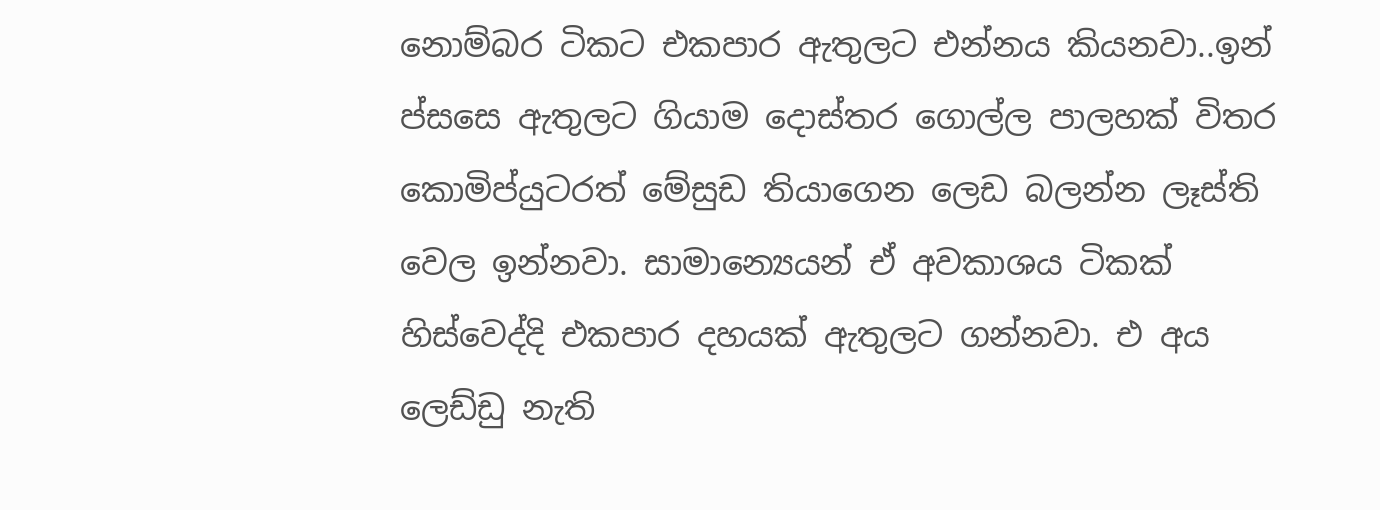නොම්බර ටිකට එකපාර ඇතුලට එන්නය කියනවා..ඉන් ප්සසෙ ඇතුලට ගියාම දොස්තර ගොල්ල පාලහක් විතර කොමිප්යුටරත් මේසුඩ තියාගෙන ලෙඩ බලන්න ලෑස්ති වෙල ඉන්නවා. සාමාන්‍යෙයන් ඒ අවකාශය ටිකක් හිස්වෙද්දි එකපාර දහයක් ඇතුලට ගන්නවා. එ අය ලෙඩ්ඩු නැති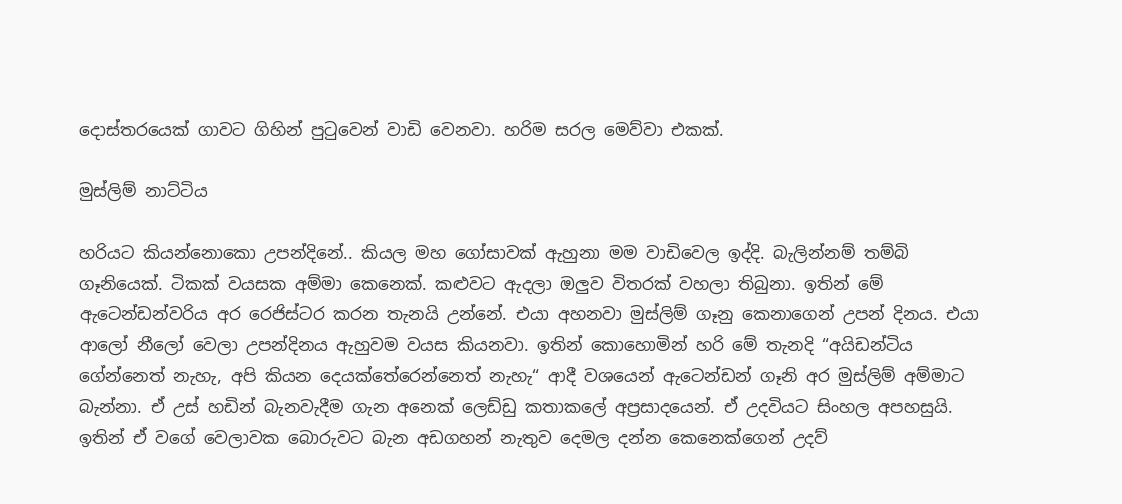දොස්තරයෙක් ගාවට ගිහින් පුටුවෙන් වාඩි වෙනවා. හරිම සරල මෙව්වා එකක්.

මුස්ලිම් නාට්ටිය

හරියට කියන්නොකො උපන්දිනේ.. කියල මහ ගෝසාවක් ඇහුනා මම වාඩිවෙල ඉද්දි. බැලින්නම් තම්බි ගෑනියෙක්. ටිකක් වයසක අම්මා කෙනෙක්. කළුවට ඇදලා ඔලුව විතරක් වහලා තිබුනා. ඉතින් මේ ඇටෙන්ඩන්වරිය අර රෙජිස්ටර කරන තැනයි උන්නේ. එයා අහනවා මුස්ලිම් ගෑනු කෙනාගෙන් උපන් දිනය. එයා ආලෝ නීලෝ වෙලා උපන්දිනය ඇහුවම වයස කියනවා. ඉතින් කොහොමින් හරි මේ තැනදි “අයිඩන්ටිය ගේන්නෙත් නැහැ, අපි කියන දෙයක්තේරෙන්නෙත් නැහැ“ ආදී වශයෙන් ඇටෙන්ඩන් ගෑනි අර මුස්ලිම් අම්මාට බැන්නා. ඒ උස් හඩින් බැනවැදීම ගැන අනෙක් ලෙඩ්ඩු කතාකලේ අප්‍රසාදයෙන්. ඒ උදවියට සිංහල අපහසුයි. ඉතින් ඒ වගේ වෙලාවක බොරුවට බැන අඩගහන් නැතුව දෙමල දන්න කෙනෙක්ගෙන් උදව්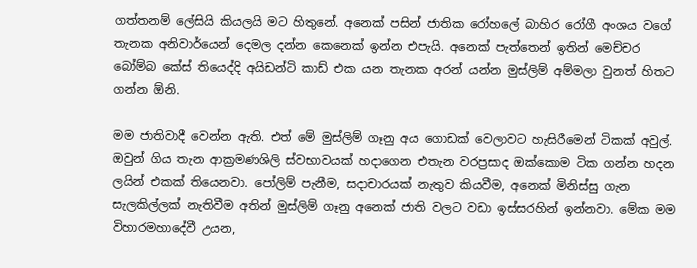ගත්තනම් ලේසියි කියලයි මට හිතුනේ. අනෙක් පසින් ජාතික රෝහලේ බාහිර රෝගී අංශය වගේ තැනක අනිවාර්යෙන් දෙමල දන්න කෙනෙක් ඉන්න එපැයි. අනෙක් පැත්තෙන් ඉතින් මෙච්චර බෝම්බ කේස් තියෙද්දි අයිඩන්ටි කාඩ් එක යන තැනක අරන් යන්න මුස්ලිම් අම්මලා වුනත් හිතට ගන්න ඕනි.

මම ජාතිවාදී වෙන්න ඇති. එත් මේ මුස්ලිම් ගෑනු අය ගොඩක් වෙලාවට හැසිරීමෙන් ටිකක් අවුල්. ඔවුන් ගිය තැන ආක්‍රමණශිලි ස්වභාවයක් හදාගෙන එතැන වරප්‍රසාද ඔක්කොම ටික ගන්න හදන ලයින් එකක් තියෙනවා. පෝලිම් පැනීම, සදාචාරයක් නැතුව කියවීම, අනෙක් මිනිස්සු ගැන සැලකිල්ලක් නැතිවීම අතින් මුස්ලිම් ගෑනු අනෙක් ජාති වලට වඩා ඉස්සරහින් ඉන්නවා. මේක මම විහාරමහාදේවී උයන,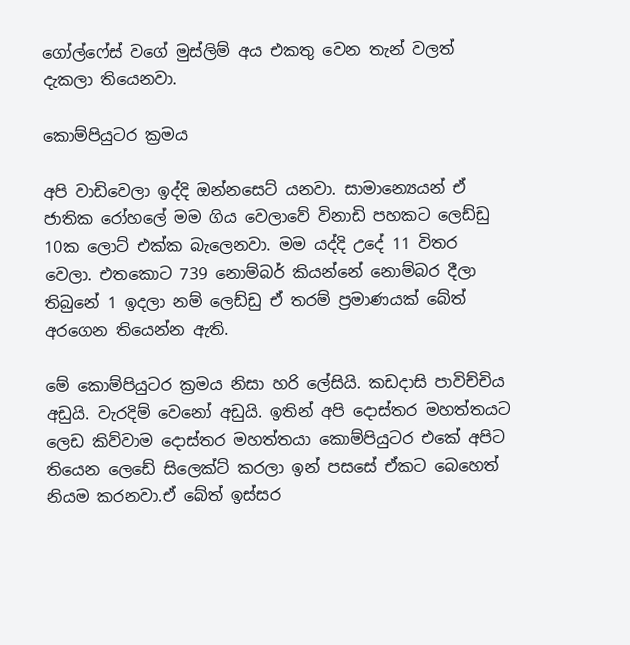ගෝල්ෆේස් වගේ මුස්ලිම් අය එකතු වෙන තැන් වලත් දැකලා තියෙනවා.

කොම්පියුටර ක්‍රමය

අපි වාඩිවෙලා ඉද්දි ඔන්නසෙට් යනවා. සාමාන්‍යෙයන් ඒ ජාතික රෝහලේ මම ගිය වෙලාවේ විනාඩි පහකට ලෙඩ්ඩු 10ක ලොට් එක්ක බැලෙනවා. මම යද්දි උදේ 11 විතර වෙලා. එතකොට 739 නොම්බර් කියන්නේ නොම්බර දීලා තිබුනේ 1 ඉදලා නම් ලෙඩ්ඩු ඒ තරම් ප්‍රමාණයක් බේත් අරගෙන තියෙන්න ඇති.

මේ කොම්පියුටර ක්‍රමය නිසා හරි ලේසියි. කඩදාසි පාවිච්චිය අඩුයි. වැරදිම් වෙනෝ අඩුයි. ඉතින් අපි දොස්තර මහත්තයට ලෙඩ කිව්වාම දොස්තර මහත්තයා කොම්පියුටර එකේ අපිට තියෙන ලෙඩේ සිලෙක්ට් කරලා ඉන් පසසේ ඒකට බෙහෙත් නියම කරනවා.ඒ බේත් ඉස්සර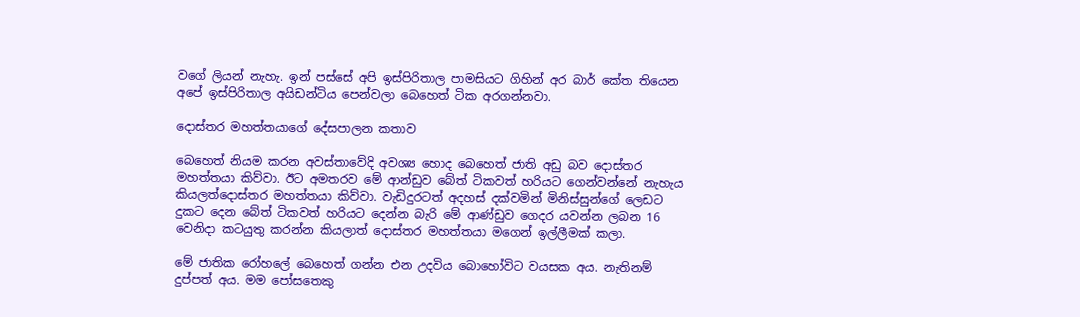වගේ ලියන් නැහැ. ඉන් පස්සේ අපි ඉස්පිරිතාල පාමසියට ගිහින් අර බාර් කේත තියෙන අපේ ඉස්පිරිතාල අයිඩන්ටිය පෙන්වලා බෙහෙත් ටික අරගන්නවා.

දොස්තර මහත්තයාගේ දේසපාලන කතාව

බෙහෙත් නියම කරන අවස්තාවේදි අවශ්‍ය හොද බෙහෙත් ජාති අඩු බව දොස්තර මහත්තයා කිව්වා. ඊට අමතරව මේ ආන්ඩුව බේත් ටිකවත් හරියට ගෙන්වන්නේ නැහැය කියලත්දොස්තර මහත්තයා කිව්වා. වැඩිදුරටත් අදහස් දක්වමින් මිනිස්සුන්ගේ ලෙඩට දුකට දෙන බේත් ටිකවත් හරියට දෙන්න බැරි මේ ආණ්ඩුව ගෙදර යවන්න ලබන 16 වෙනිදා කටයුතු කරන්න කියලාත් දොස්තර මහත්තයා මගෙන් ඉල්ලීමක් කලා.

මේ ජාතික රෝහලේ බෙහෙත් ගන්න එන උදවිය බොහෝවිට වයසක අය. නැතිනම් දුප්පත් අය. මම පෝසතෙකු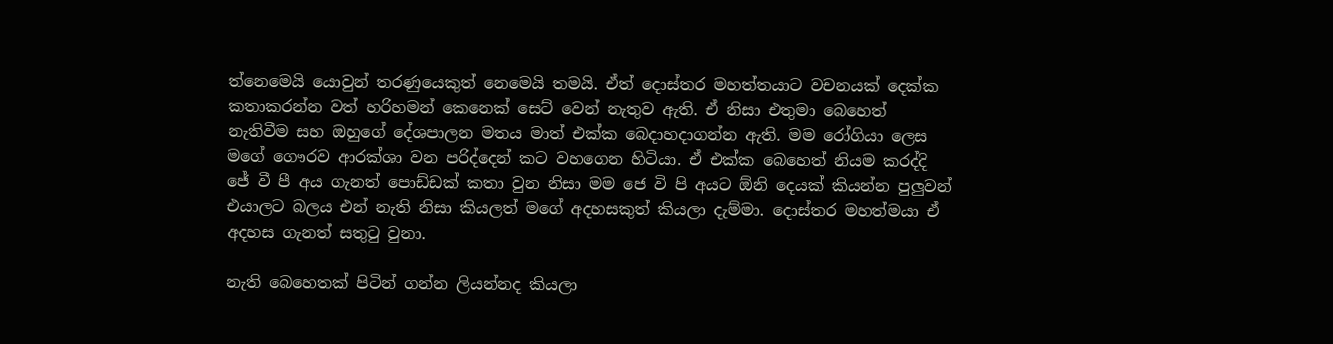ත්නෙමෙයි යොවුන් තරණුයෙකුත් නෙමෙයි තමයි. ඒත් දොස්තර මහත්තයාට වචනයක් දෙක්ක කතාකරන්න වත් හරිහමන් කෙනෙක් සෙට් වෙන් නැතුව ඇති. ඒ නිසා එතුමා බෙහෙත් නැතිවීම සහ ඔහුගේ දේශපාලන මතය මාත් එක්ක බෙදාහදාගන්න ඇති. මම රෝගියා ලෙස මගේ ගෞරව ආරක්ශා වන පරිද්දෙන් කට වහගෙන හිටියා. ඒ එක්ක බෙහෙත් නියම කරද්දි ජේ වී පී අය ගැනත් පොඩ්ඩක් කතා වුන නිසා මම ජෙ වි පි අයට ඕනි දෙයක් කියන්න පුලුවන් එයාලට බලය එන් නැති නිසා කියලත් මගේ අදහසකුත් කියලා දැම්මා. දොස්තර මහත්මයා ඒ අදහස ගැනත් සතුටු වුනා.

නැති බෙහෙතක් පිටින් ගන්න ලියන්නද කියලා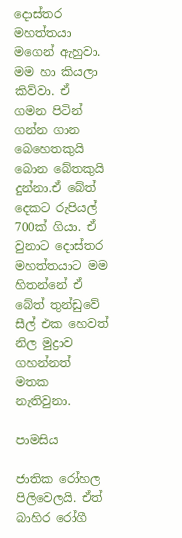දොස්තර මහත්තයා මගෙන් ඇහුවා. මම හා කියලා කිව්වා. ඒ ගමන පිටින් ගන්න ගාන බෙහෙතකුයි බොන බේතකුයි දුන්නා.ඒ බේත් දෙකට රුපියල් 700ක් ගියා. ඒ වුනාට දොස්තර මහත්තයාට මම හිතන්නේ ඒ බේත් තුන්ඩුවේ සීල් එක හෙවත් නිල මුද්‍රාව ගහන්නත් මතක නැතිවුනා.

පාමසිය

ජාතික රෝහල පිලිවෙලයි. ඒත් බාහිර රෝගී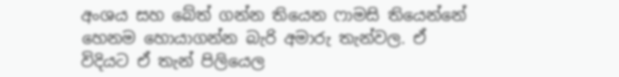අංශය සහ බේත් ගන්න තියෙන ෆාමසි තියෙන්නේ හෙනම හොයාගන්න බැරි අමාරු තැන්වල. ඒ විදියට ඒ තැන් පිලියෙල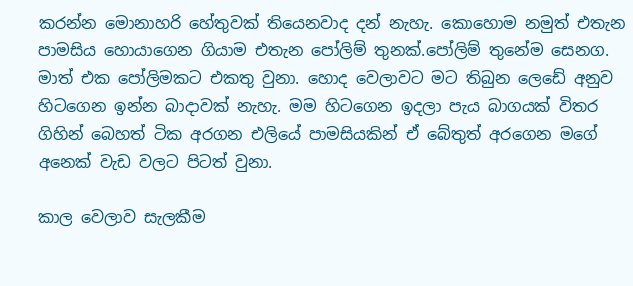කරන්න මොනාහරි හේතුවක් තියෙනවාද දන් නැහැ. කොහොම නමුත් එතැන පාමසිය හොයාගෙන ගියාම එතැන පෝලිම් තුනක්.පෝලිම් තුනේම සෙනග. මාත් එක පෝලිමකට එකතු වුනා. හොද වෙලාවට මට තිබුන ලෙඩේ අනුව හිටගෙන ඉන්න බාදාවක් නැහැ. මම හිටගෙන ඉදලා පැය බාගයක් විතර ගිහින් බෙහත් ටික අරගන එලියේ පාමසියකින් ඒ බේතුත් අරගෙන මගේ අනෙක් වැඩ වලට පිටත් වුනා.

කාල වෙලාව සැලකීම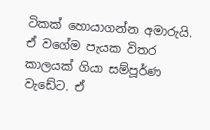ටිකක් හොයාගන්න අමාරුයි. ඒ වගේම පැයක විතර කාලයක් ගියා සම්පූර්ණ වැඩේට. ඒ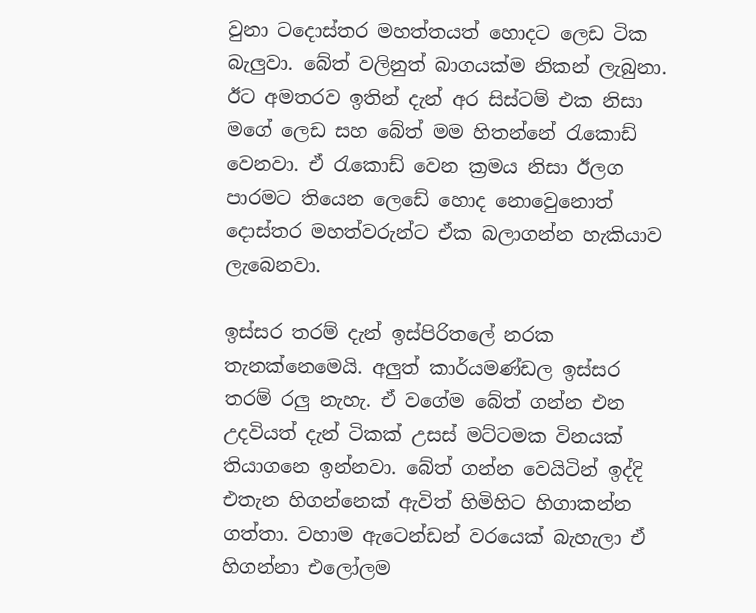වුනා ටදොස්තර මහත්තයත් හොදට ලෙඩ ටික බැලුවා. බේත් වලිනුත් බාගයක්ම නිකන් ලැබුනා. ඊට අමතරව ඉතින් දැන් අර සිස්ටම් එක නිසා මගේ ලෙඩ සහ බේත් මම හිතන්නේ රැකොඩ් වෙනවා. ඒ රැකොඩ් වෙන ක්‍රමය නිසා ඊලග පාරමට තියෙන ලෙඩේ හොද නොවෙුනොත් දොස්තර මහත්වරුන්ට ඒක බලාගන්න හැකියාව ලැබෙනවා.

ඉස්සර තරම් දැන් ඉස්පිරිතලේ නරක තැනක්නෙමෙයි. අලුත් කාර්යමණ්ඩල ඉස්සර තරම් රලු නැහැ. ඒ වගේම බේත් ගන්න එන උදවියත් දැන් ටිකක් උසස් මට්ටමක විනයක් තියාගනෙ ඉන්නවා. බේත් ගන්න වෙයිටින් ඉද්දි එතැන හිගන්නෙක් ඇවිත් හිමිහිට හිගාකන්න ගත්තා. වහාම ඇටෙන්ඩන් වරයෙක් බැහැලා ඒ හිගන්නා එලෝලම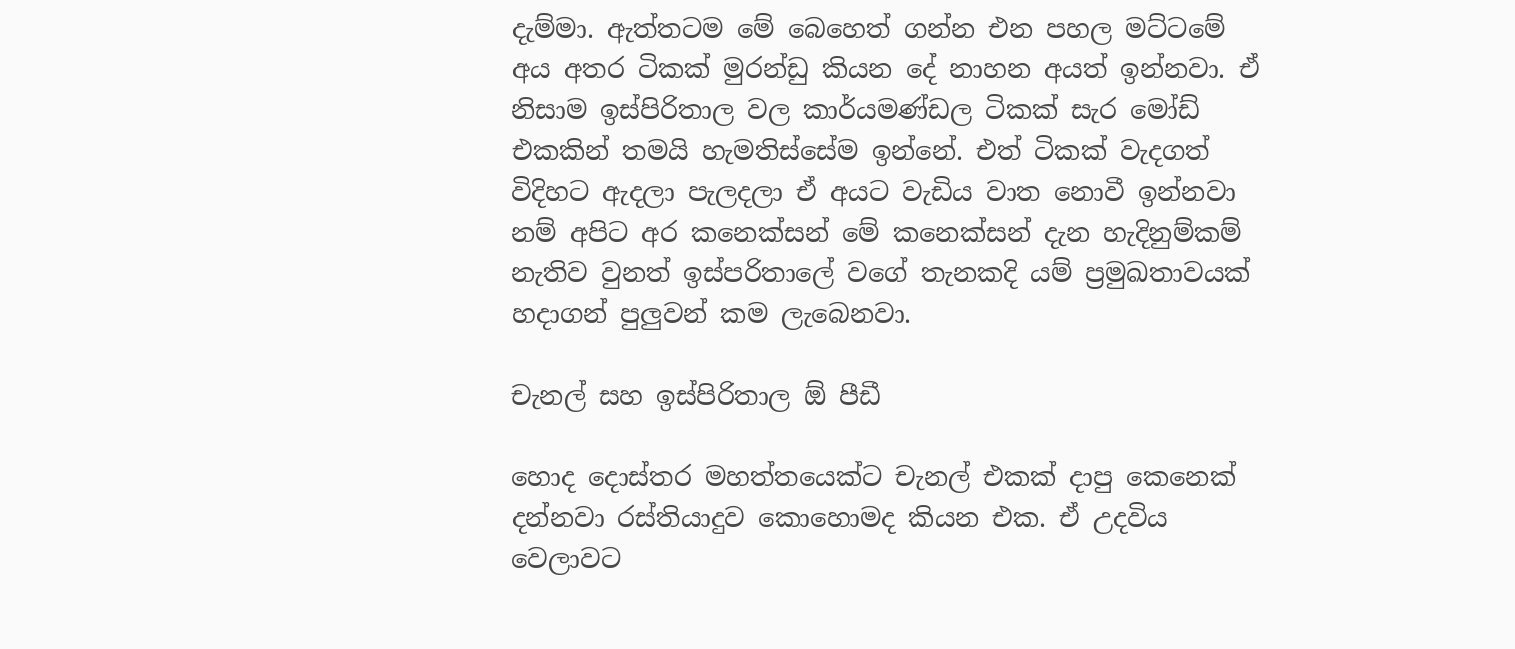දැම්මා. ඇත්තටම මේ බෙහෙත් ගන්න එන පහල මට්ටමේ අය අතර ටිකක් මුරන්ඩු කියන දේ නාහන අයත් ඉන්නවා. ඒ නිසාම ඉස්පිරිතාල වල කාර්යමණ්ඩල ටිකක් සැර මෝඩ් එකකින් තමයි හැමතිස්සේම ඉන්නේ. එත් ටිකක් වැදගත් විදිහට ඇදලා පැලදලා ඒ අයට වැඩිය වාත නොවී ඉන්නවා නම් අපිට අර කනෙක්සන් මේ කනෙක්සන් දැන හැදිනුම්කම් නැතිව වුනත් ඉස්පරිතාලේ වගේ තැනකදි යම් ප්‍රමුඛතාවයක් හදාගන් පුලුවන් කම ලැබෙනවා.

චැනල් සහ ඉස්පිරිතාල ඕ පීඩී

හොද දොස්තර මහත්තයෙක්ට චැනල් එකක් දාපු කෙනෙක් දන්නවා රස්තියාදුව කොහොමද කියන එක. ඒ උදවිය වෙලාවට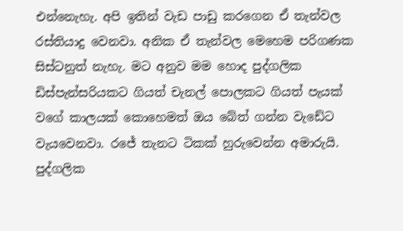එන්නෙැහැ. අපි ඉතින් වැඩ පාඩු කරගෙන ඒ තැන්වල රස්තියාදු වෙනවා. අනික ඒ තැන්වල මෙහෙම පරිගණක සිස්ටනුත් නැහැ. මට අනුව මම හොද පුද්ගලික ඩිස්පැන්සරියකට ගියත් චැනල් පොලකට ගියත් පැයක් වගේ කාලයක් කොහෙමත් ඔය බේත් ගන්න වැඩේට වැයවෙනවා. රජේ තැනට ටිකක් හුරුවෙන්න අමාරුයි. පුද්ගලික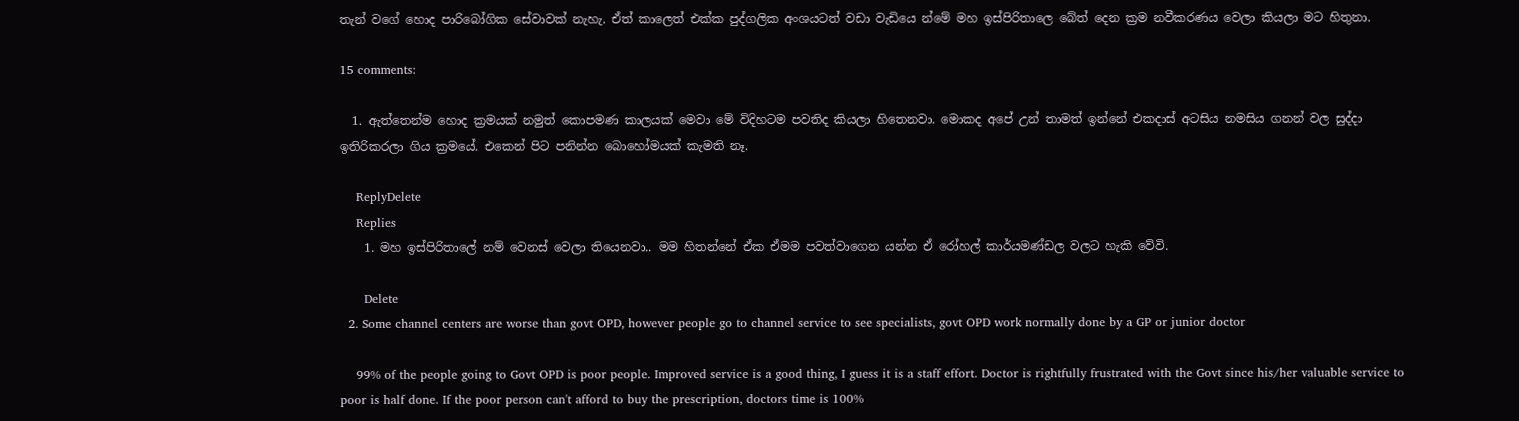තැන් වගේ හොද පාරිබෝගික සේවාවක් නැහැ. ඒත් කාලෙත් එක්ක පුද්ගලික අංශයටත් වඩා වැඩියෙ න්මේ මහ ඉස්පිරිතාලෙ බේත් දෙන ක්‍රම නවීකරණය වෙලා කියලා මට හිතුනා.

15 comments:

  1. ඇත්තෙන්ම හොද ක්‍රමයක් නමුත් කොපමණ කාලයක් මෙවා මේ විදිහටම පවතිද කියලා හිතෙනවා. මොකද අපේ උන් තාමත් ඉන්නේ එකදාස් අටසිය නමසිය ගනන් වල සුද්දා ඉතිරිකරලා ගිය ක්‍රමයේ. එකෙන් පිට පනින්න බොහෝමයක් කැමති නෑ.

    ReplyDelete
    Replies
    1. මහ ඉස්පිරිතාලේ නම් වෙනස් වෙලා තියෙනවා.. මම හිතන්නේ ඒක ඒමම පවත්වාගෙන යන්න ඒ රෝහල් කාර්යමණ්ඩල වලට හැකි වේවි.

      Delete
  2. Some channel centers are worse than govt OPD, however people go to channel service to see specialists, govt OPD work normally done by a GP or junior doctor

    99% of the people going to Govt OPD is poor people. Improved service is a good thing, I guess it is a staff effort. Doctor is rightfully frustrated with the Govt since his/her valuable service to poor is half done. If the poor person can't afford to buy the prescription, doctors time is 100%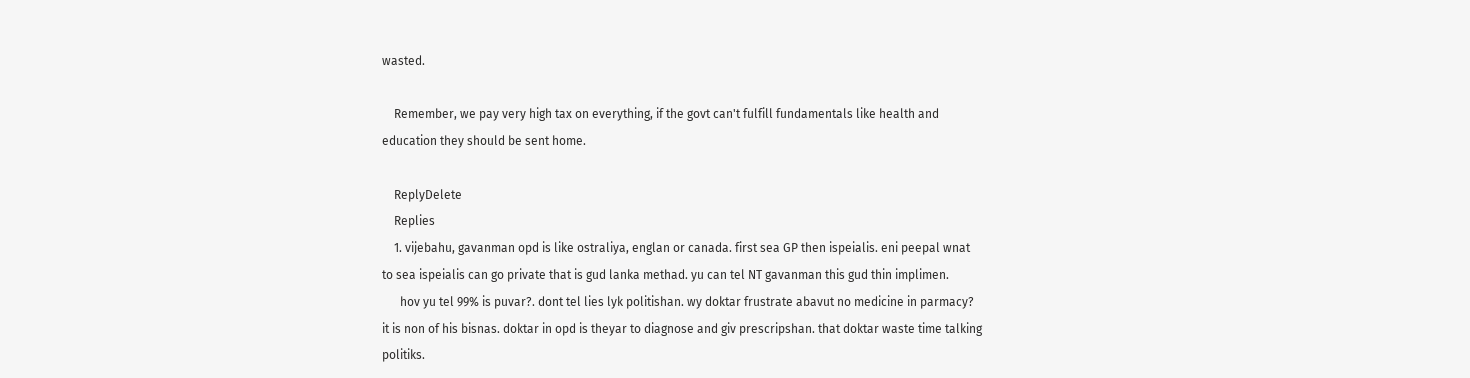wasted.

    Remember, we pay very high tax on everything, if the govt can't fulfill fundamentals like health and education they should be sent home.

    ReplyDelete
    Replies
    1. vijebahu, gavanman opd is like ostraliya, englan or canada. first sea GP then ispeialis. eni peepal wnat to sea ispeialis can go private that is gud lanka methad. yu can tel NT gavanman this gud thin implimen.
      hov yu tel 99% is puvar?. dont tel lies lyk politishan. wy doktar frustrate abavut no medicine in parmacy? it is non of his bisnas. doktar in opd is theyar to diagnose and giv prescripshan. that doktar waste time talking politiks.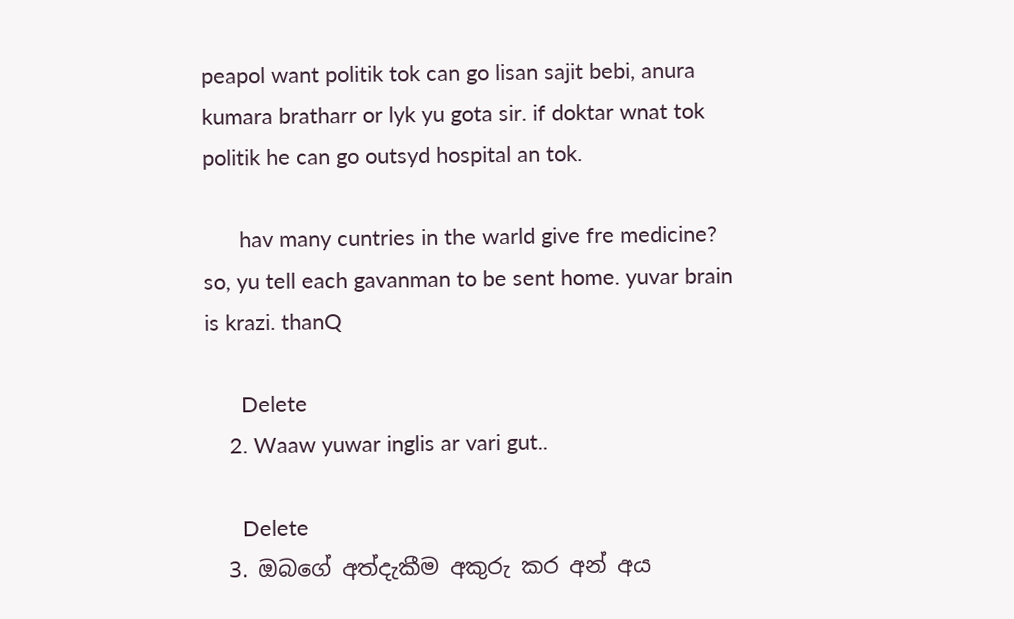peapol want politik tok can go lisan sajit bebi, anura kumara bratharr or lyk yu gota sir. if doktar wnat tok politik he can go outsyd hospital an tok.

      hav many cuntries in the warld give fre medicine? so, yu tell each gavanman to be sent home. yuvar brain is krazi. thanQ

      Delete
    2. Waaw yuwar inglis ar vari gut..

      Delete
  3. ඔබගේ අත්දැකීම අකුරු කර අන් අය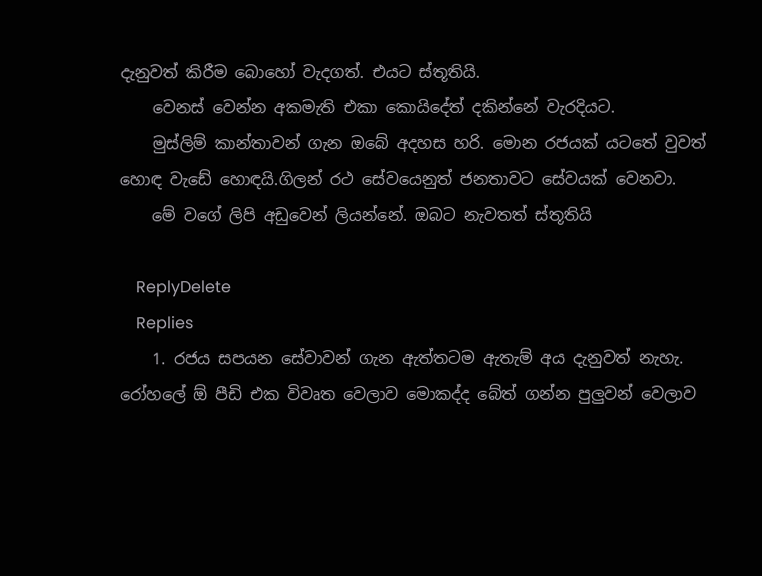දැනුවත් කිරීම බොහෝ වැදගත්. එයට ස්තූතියි.
    වෙනස් වෙන්න අකමැති එකා කොයිදේත් දකින්නේ වැරදියට.
    මුස්ලිම් කාන්තාවන් ගැන ඔබේ අදහස හරි. මොන රජයක් යටතේ වුවත් හොඳ වැඩේ හොඳයි.ගිලන් රථ සේවයෙනුත් ජනතාවට සේවයක් වෙනවා.
    මේ වගේ ලිපි අඩුවෙන් ලියන්නේ. ඔබට නැවතත් ස්තූතියි

    ReplyDelete
    Replies
    1. රජය සපයන සේවාවන් ගැන ඇත්තටම ඇතැම් අය දැනුවත් නැහැ. රෝහලේ ඕ පීඩි එක විවෘත වෙලාව මොකද්ද බේත් ගන්න පුලුවන් වෙලාව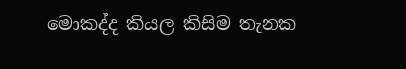මොකද්ද කියල කිසිම තැනක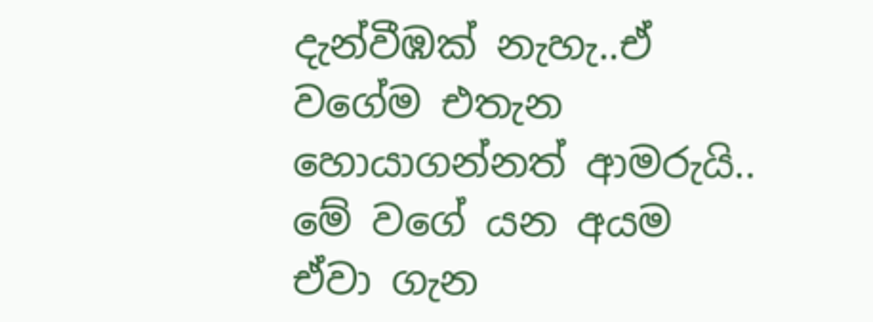දැන්වීඹක් නැහැ..ඒ වගේම එතැන හොයාගන්නත් ආමරුයි.. මේ වගේ යන අයම ඒවා ගැන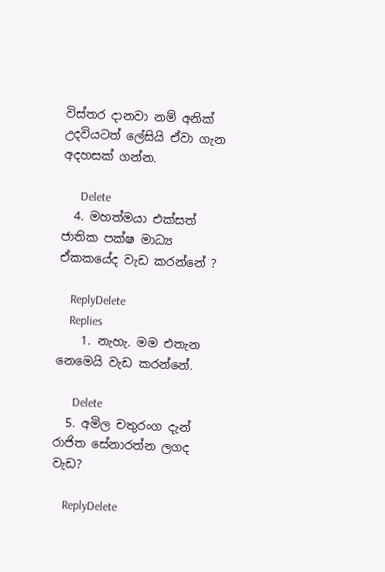විස්තර දානවා නම් අනික් උදවියටත් ලේසියි ඒවා ගැන අදහසක් ගන්න.

      Delete
  4. මහත්මයා එක්සත් ජාතික පක්ෂ මාධ්‍ය ඒකකයේද වැඩ කරන්නේ ?

    ReplyDelete
    Replies
    1. නැහැ. මම එතැන නෙමෙයි වැඩ කරන්නේ.

      Delete
  5. අමිල චතුරංග දැන් රාජිත සේනාරත්න ලගද වැඩ?

    ReplyDelete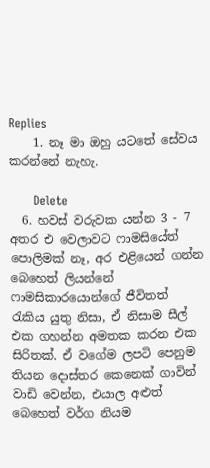Replies
    1. නෑ මා ඔහු යටතේ සේවය කරන්නේ නැහැ.

      Delete
  6. හවස් වරුවක යන්න 3 - 7 අතර එ වෙලාවට ෆාමසියේත් පොලිමක් නෑ, අර එළියෙන් ගන්න බෙහෙත් ලියන්නේ ෆාමසිකාරයොන්ගේ ජීවිතත් රැකිය යුතු නිසා, ඒ නිසාම සීල් එක ගහන්න අමතක කරන එක සිරිතක්. ඒ වගේම ලපටි පෙනුම තියන දොස්තර කෙනෙක් ගාවින් වාඩි වෙන්න, එයාල අළුත් බෙහෙත් වර්ග නියම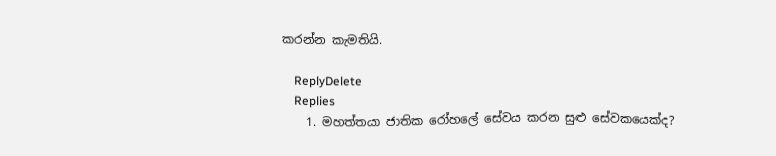කරන්න කැමතියි.

    ReplyDelete
    Replies
    1. මහත්තයා ජාතික රෝහලේ සේවය කරන සුළු සේවකයෙක්ද?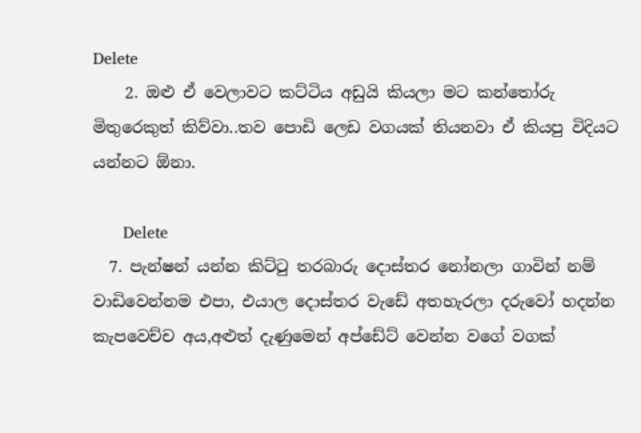Delete
    2. ඔළු ඒ වෙලාවට කට්ටිය අඩුයි කියලා මට කන්තෝරු මිතුරෙකුත් කිව්වා..තව පොඩි ලෙඩ වගයක් තියනවා ඒ කියපු විදියට යන්නට ඕනා.

      Delete
  7. පැන්ෂන් යන්න කිට්ටු තරබාරු දොස්තර නෝනලා ගාවින් නම් වාඩිවෙන්නම එපා, එයාල දොස්තර වැඩේ අතහැරලා දරුවෝ හදන්න කැපවෙච්ච අය,අළුත් දැණුමෙන් අප්ඩේට් වෙන්න වගේ වගක්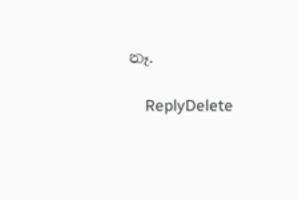නෑ.

    ReplyDelete